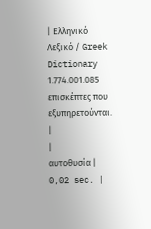| Ελληνικό Λεξικό / Greek Dictionary 1.774.001.085 επισκέπτες που εξυπηρετούνται. |
|
αυτοθυσία |
0,02 sec. |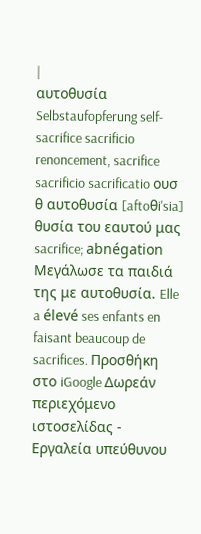|
αυτοθυσία Selbstaufopferung self-sacrifice sacrificio renoncement, sacrifice sacrificio sacrificatio ουσ θ αυτοθυσία [aftoθi'sia] θυσία του εαυτού μας sacrifice; abnégation Μεγάλωσε τα παιδιά της με αυτοθυσία. Elle a élevé ses enfants en faisant beaucoup de sacrifices. Προσθήκη στο iGoogle Δωρεάν περιεχόμενο ιστοσελίδας - Εργαλεία υπεύθυνου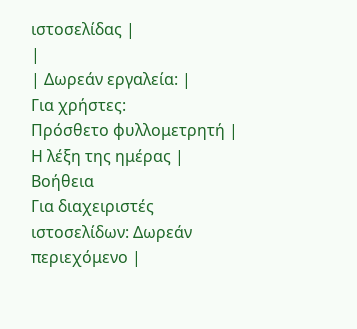ιστοσελίδας |
|
| Δωρεάν εργαλεία: |
Για χρήστες:
Πρόσθετο φυλλομετρητή |
Η λέξη της ημέρας |
Βοήθεια
Για διαχειριστές ιστοσελίδων: Δωρεάν περιεχόμενο |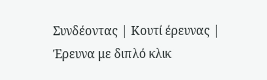Συνδέοντας | Κουτί έρευνας | Έρευνα με διπλό κλικ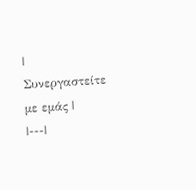| Συνεργαστείτε με εμάς |
|---|